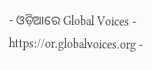- ଓଡ଼ିଆରେ Global Voices - https://or.globalvoices.org -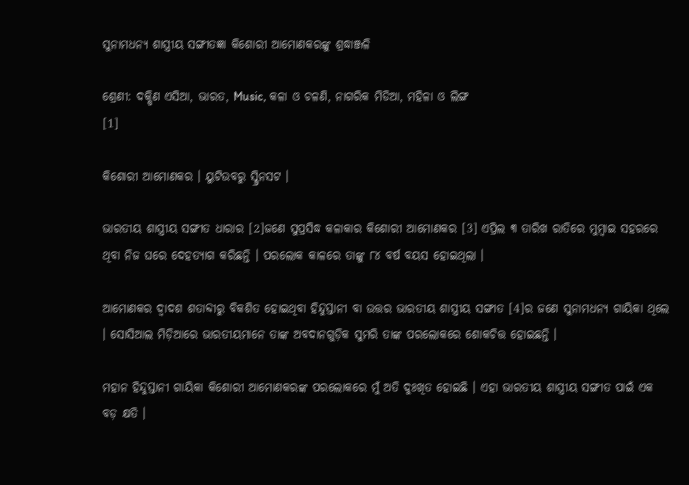ସୁନାମଧନ୍ୟ ଶାସ୍ତ୍ରୀୟ ସଙ୍ଗୀତଜ୍ଞା କିଶୋରୀ ଆମୋଣକରଙ୍କୁ ଶ୍ରଦ୍ଧାଞ୍ଜଳି

ଶ୍ରେଣୀ: ଦକ୍ଷିଣ ଏସିଆ, ଭାରତ, Music, କଳା ଓ ଚଳଣି, ନାଗରିକ ମିଡିଆ, ମହିଳା ଓ ଲିଙ୍ଗ
[1]

କିଶୋରୀ ଆମୋଣକର । ୟୁଟିଉବରୁ ସ୍କ୍ରିନସଟ ।

ଭାରତୀୟ ଶାସ୍ତ୍ରୀୟ ସଙ୍ଗୀତ ଧାରାର [2]ଜଣେ ସୁପ୍ରସିଦ୍ଧ କଳାକାର କିଶୋରୀ ଆମୋଣକର [3] ଏପ୍ରିଲ ୩ ତାରିଖ ରାତିରେ ମୁମ୍ବାଇ ସହରରେ ଥିବା ନିଜ ଘରେ ଦେହତ୍ୟାଗ କରିଛନ୍ତି । ପରଲୋକ କାଳରେ ତାଙ୍କୁ ୮୪ ବର୍ଷ ବୟସ ହୋଇଥିଲା ।

ଆମୋଣକର ଦ୍ୱାଦଶ ଶତାବ୍ଦୀରୁ ବିକଶିତ ହୋଇଥିବା ହିନ୍ଦୁସ୍ତାନୀ ବା ଉତ୍ତର ଭାରତୀୟ ଶାସ୍ତ୍ରୀୟ ସଙ୍ଗୀତ [4]ର ଜଣେ ସୁନାମଧନ୍ୟ ଗାୟିକା ଥିଲେ । ସୋସିଆଲ ମିଡ଼ିଆରେ ଭାରତୀୟମାନେ ତାଙ୍କ ଅବଦାନଗୁଡ଼ିକ ସୁମରି ତାଙ୍କ ପରଲୋକରେ ଶୋକଚିତ୍ତ ହୋଇଛନ୍ତି ।

ମହାନ ହିନ୍ଦୁସ୍ତାନୀ ଗାୟିକା କିଶୋରୀ ଆମୋଣକରଙ୍କ ପରଲୋକରେ ମୁଁ ଅତି ଦୁଃଖିତ ହୋଇଛି । ଏହା ଭାରତୀୟ ଶାସ୍ତ୍ରୀୟ ସଙ୍ଗୀତ ପାଇଁ ଏକ ବଡ଼ କ୍ଷତି ।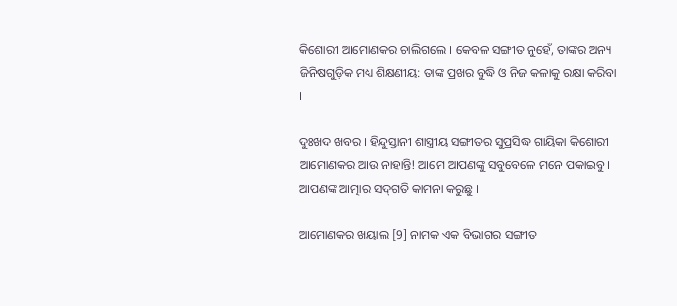କିଶୋରୀ ଆମୋଣକର ଚାଲିଗଲେ । କେବଳ ସଙ୍ଗୀତ ନୁହେଁ, ତାଙ୍କର ଅନ୍ୟ ଜିନିଷଗୁଡ଼ିକ ମଧ୍ୟ ଶିକ୍ଷଣୀୟ: ତାଙ୍କ ପ୍ରଖର ବୁଦ୍ଧି ଓ ନିଜ କଳାକୁ ରକ୍ଷା କରିବା ।

ଦୁଃଖଦ ଖବର । ହିନ୍ଦୁସ୍ତାନୀ ଶାସ୍ତ୍ରୀୟ ସଙ୍ଗୀତର ସୁପ୍ରସିଦ୍ଧ ଗାୟିକା କିଶୋରୀ ଆମୋଣକର ଆଉ ନାହାନ୍ତି! ଆମେ ଆପଣଙ୍କୁ ସବୁବେଳେ ମନେ ପକାଇବୁ । ଆପଣଙ୍କ ଆତ୍ମାର ସଦ୍‌ଗତି କାମନା କରୁଛୁ ।

ଆମୋଣକର ଖୟାଲ [9] ନାମକ ଏକ ବିଭାଗର ସଙ୍ଗୀତ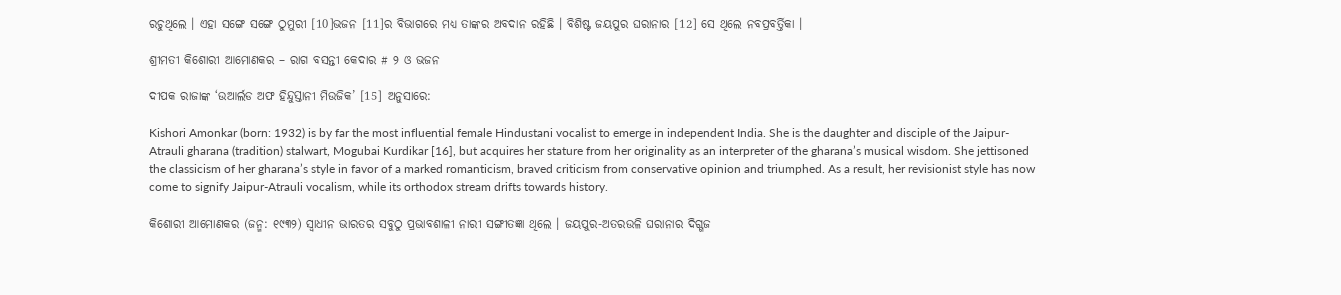ରଚୁଥିଲେ । ଏହା ସଙ୍ଗେ ସଙ୍ଗେ ଠୁମୁରୀ [10]ଭଜନ [11]ର ବିଭାଗରେ ମଧ୍ୟ ତାଙ୍କର ଅବଦାନ ରହିଛି । ବିଶିଷ୍ଟ ଜୟପୁର ଘରାନାର [12] ସେ ଥିଲେ ନବପ୍ରବର୍ତ୍ତିକା ।

ଶ୍ରୀମତୀ କିଶୋରୀ ଆମୋଣକର – ରାଗ ବସନ୍ତୀ କେଦାର # ୨ ଓ ଭଜନ

ଦୀପକ ରାଜାଙ୍କ ‘ଉଆର୍ଲଡ ଅଫ ହିନ୍ଦୁସ୍ତାନୀ ମିଉଜିକ’ [15] ଅନୁସାରେ:

Kishori Amonkar (born: 1932) is by far the most influential female Hindustani vocalist to emerge in independent India. She is the daughter and disciple of the Jaipur-Atrauli gharana (tradition) stalwart, Mogubai Kurdikar [16], but acquires her stature from her originality as an interpreter of the gharana’s musical wisdom. She jettisoned the classicism of her gharana’s style in favor of a marked romanticism, braved criticism from conservative opinion and triumphed. As a result, her revisionist style has now come to signify Jaipur-Atrauli vocalism, while its orthodox stream drifts towards history.

କିଶୋରୀ ଆମୋଣକର (ଜନ୍ମ: ୧୯୩୨) ସ୍ୱାଧୀନ ଭାରତର ସବୁଠୁ ପ୍ରଭାବଶାଳୀ ନାରୀ ସଙ୍ଗୀତଜ୍ଞା ଥିଲେ । ଜୟପୁର-ଅତରଉଳି ଘରାନାର ଦିଗ୍ଗଜ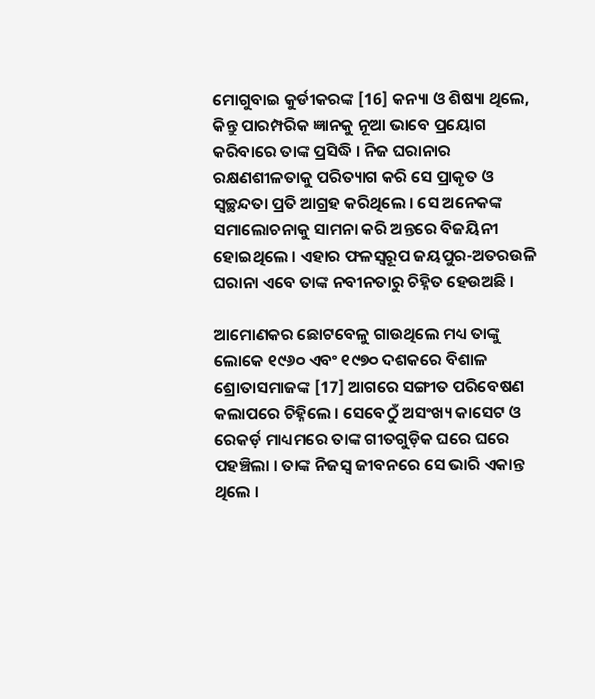ମୋଗୁବାଇ କୁର୍ଡୀକରଙ୍କ [16] କନ୍ୟା ଓ ଶିଷ୍ୟା ଥିଲେ, କିନ୍ତୁ ପାରମ୍ପରିକ ଜ୍ଞାନକୁ ନୂଆ ଭାବେ ପ୍ରୟୋଗ କରିବାରେ ତାଙ୍କ ପ୍ରସିଦ୍ଧି । ନିଜ ଘରାନାର ରକ୍ଷଣଶୀଳତାକୁ ପରିତ୍ୟାଗ କରି ସେ ପ୍ରାକୃତ ଓ ସ୍ୱଚ୍ଛନ୍ଦତା ପ୍ରତି ଆଗ୍ରହ କରିଥିଲେ । ସେ ଅନେକଙ୍କ ସମାଲୋଚନାକୁ ସାମନା କରି ଅନ୍ତରେ ବିଜୟିନୀ ହୋଇଥିଲେ । ଏହାର ଫଳସ୍ୱରୂପ ଜୟପୁର-ଅତରଉଳି ଘରାନା ଏବେ ତାଙ୍କ ନବୀନତାରୁ ଚିହ୍ନିତ ହେଉଅଛି ।

ଆମୋଣକର ଛୋଟବେଳୁ ଗାଉଥିଲେ ମଧ୍ୟ ତାଙ୍କୁ ଲୋକେ ୧୯୬୦ ଏବଂ ୧୯୭୦ ଦଶକରେ ବିଶାଳ ଶ୍ରୋତାସମାଜଙ୍କ [17] ଆଗରେ ସଙ୍ଗୀତ ପରିବେଷଣ କଲାପରେ ଚିହ୍ନିଲେ । ସେବେଠୁଁ ଅସଂଖ୍ୟ କାସେଟ ଓ ରେକର୍ଡ଼ ମାଧ୍ୟମରେ ତାଙ୍କ ଗୀତଗୁଡ଼ିକ ଘରେ ଘରେ ପହଞ୍ଚିଲା । ତାଙ୍କ ନିଜସ୍ୱ ଜୀବନରେ ସେ ଭାରି ଏକାନ୍ତ ଥିଲେ ।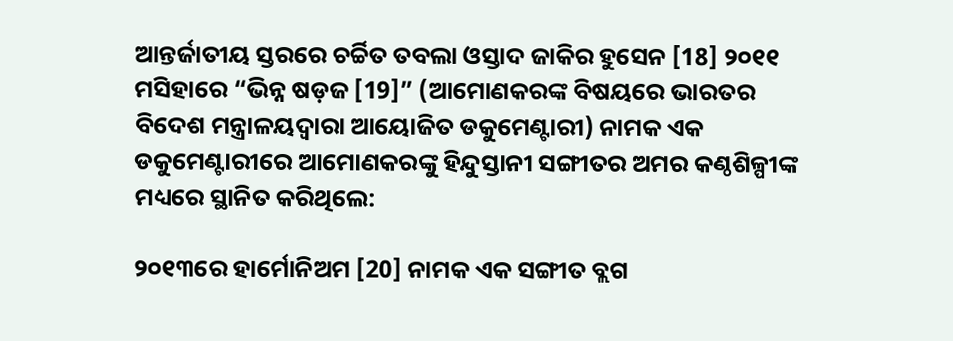ଆନ୍ତର୍ଜାତୀୟ ସ୍ତରରେ ଚର୍ଚ୍ଚିତ ତବଲା ଓସ୍ତାଦ ଜାକିର ହୁସେନ [18] ୨୦୧୧ ମସିହାରେ “ଭିନ୍ନ ଷଡ଼ଜ [19]” (ଆମୋଣକରଙ୍କ ବିଷୟରେ ଭାରତର ବିଦେଶ ମନ୍ତ୍ରାଳୟଦ୍ୱାରା ଆୟୋଜିତ ଡକୁମେଣ୍ଟାରୀ) ନାମକ ଏକ ଡକୁମେଣ୍ଟାରୀରେ ଆମୋଣକରଙ୍କୁ ହିନ୍ଦୁସ୍ତାନୀ ସଙ୍ଗୀତର ଅମର କଣ୍ଠଶିଳ୍ପୀଙ୍କ ମଧ୍ୟରେ ସ୍ଥାନିତ କରିଥିଲେ:

୨୦୧୩ରେ ହାର୍ମୋନିଅମ [20] ନାମକ ଏକ ସଙ୍ଗୀତ ବ୍ଲଗ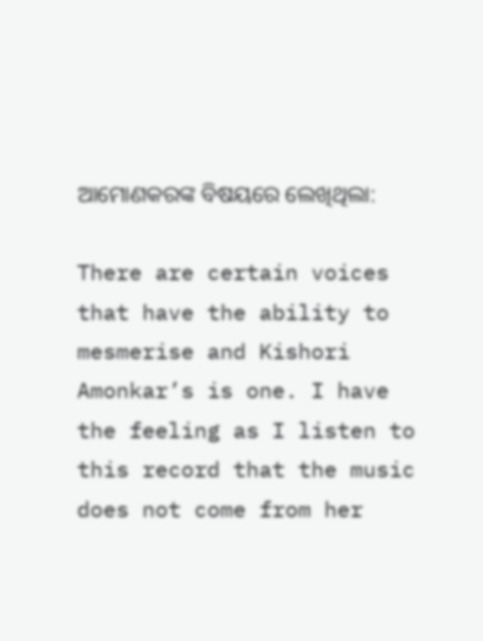ଆମୋଣକରଙ୍କ ବିଷୟରେ ଲେଖିଥିଲା:

There are certain voices that have the ability to mesmerise and Kishori Amonkar’s is one. I have the feeling as I listen to this record that the music does not come from her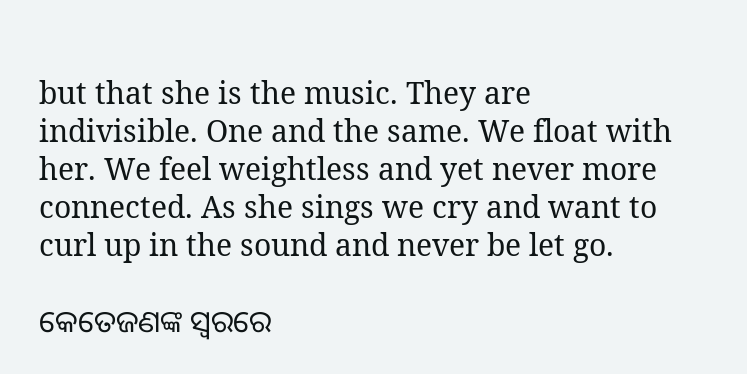but that she is the music. They are indivisible. One and the same. We float with her. We feel weightless and yet never more connected. As she sings we cry and want to curl up in the sound and never be let go.

କେତେଜଣଙ୍କ ସ୍ୱରରେ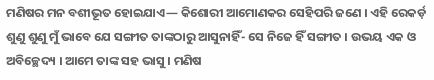ମଣିଷର ମନ ବଶୀଭୂତ ହୋଇଯାଏ— କିଶୋରୀ ଆମୋଣକର ସେହିପରି ଜଣେ । ଏହି ରେକର୍ଡ଼ ଶୁଣୁ ଶୁଣୁ ମୁଁ ଭାବେ ଯେ ସଙ୍ଗୀତ ତାଙ୍କଠାରୁ ଆସୁନାହିଁ- ସେ ନିଜେ ହିଁ ସଙ୍ଗୀତ । ଉଭୟ ଏକ ଓ ଅବିଚ୍ଛେଦ୍ୟ । ଆମେ ତାଙ୍କ ସହ ଭାସୁ । ମଣିଷ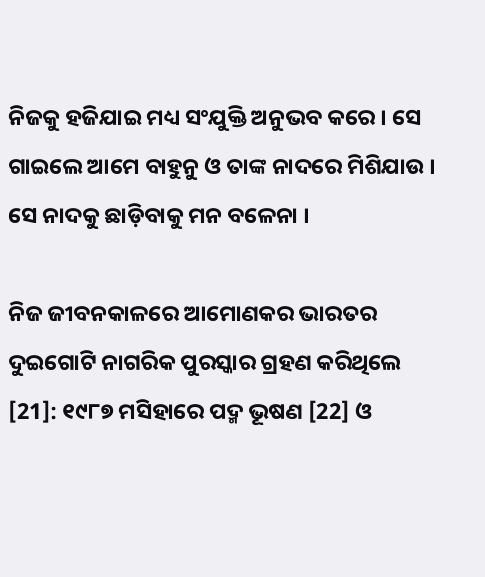ନିଜକୁ ହଜିଯାଇ ମଧ୍ୟ ସଂଯୁକ୍ତି ଅନୁଭବ କରେ । ସେ ଗାଇଲେ ଆମେ ବାହୁନୁ ଓ ତାଙ୍କ ନାଦରେ ମିଶିଯାଉ । ସେ ନାଦକୁ ଛାଡ଼ିବାକୁ ମନ ବଳେନା ।

ନିଜ ଜୀବନକାଳରେ ଆମୋଣକର ଭାରତର ଦୁଇଗୋଟି ନାଗରିକ ପୁରସ୍କାର ଗ୍ରହଣ କରିଥିଲେ [21]: ୧୯୮୭ ମସିହାରେ ପଦ୍ମ ଭୂଷଣ [22] ଓ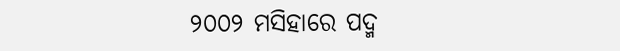୨୦୦୨ ମସିହାରେ ପଦ୍ମ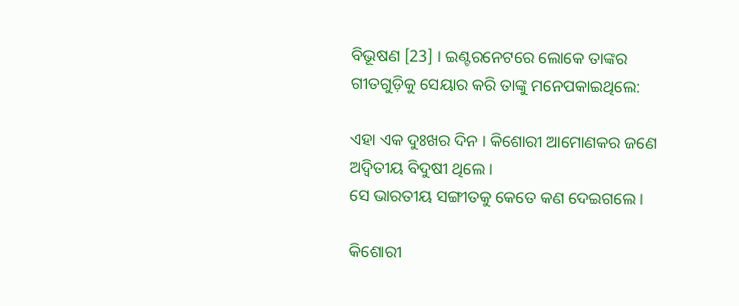ବିଭୂଷଣ [23] । ଇଣ୍ଟରନେଟରେ ଲୋକେ ତାଙ୍କର ଗୀତଗୁଡ଼ିକୁ ସେୟାର କରି ତାଙ୍କୁ ମନେପକାଇଥିଲେ:

ଏହା ଏକ ଦୁଃଖର ଦିନ । କିଶୋରୀ ଆମୋଣକର ଜଣେ ଅଦ୍ୱିତୀୟ ବିଦୁଷୀ ଥିଲେ ।
ସେ ଭାରତୀୟ ସଙ୍ଗୀତକୁ କେତେ କଣ ଦେଇଗଲେ ।

କିଶୋରୀ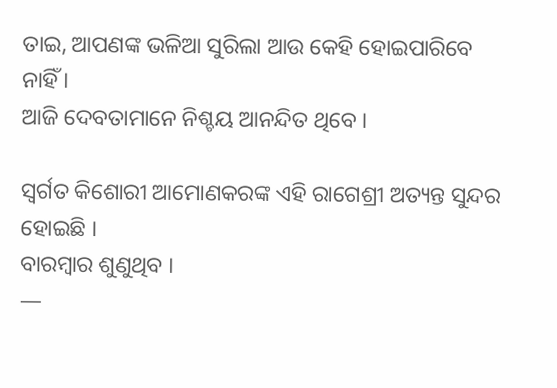ତାଇ, ଆପଣଙ୍କ ଭଳିଆ ସୁରିଲା ଆଉ କେହି ହୋଇପାରିବେ ନାହିଁ ।
ଆଜି ଦେବତାମାନେ ନିଶ୍ଚୟ ଆନନ୍ଦିତ ଥିବେ ।

ସ୍ୱର୍ଗତ କିଶୋରୀ ଆମୋଣକରଙ୍କ ଏହି ରାଗେଶ୍ରୀ ଅତ୍ୟନ୍ତ ସୁନ୍ଦର ହୋଇଛି ।
ବାରମ୍ବାର ଶୁଣୁଥିବ ।
—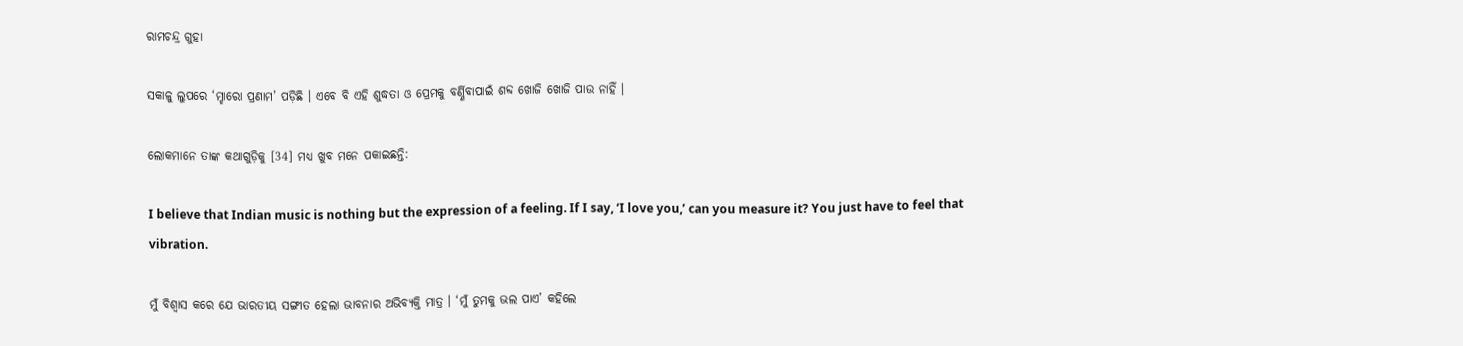ରାମଚନ୍ଦ୍ର ଗୁହା

ସକାଳୁ ଲୁପରେ ‘ମ୍ହାରୋ ପ୍ରଣାମ’ ପଡ଼ିଛି । ଏବେ ବି ଏହି ଶୁଦ୍ଧତା ଓ ପ୍ରେମକୁ ବର୍ଣ୍ଣିବାପାଇଁ ଶବ୍ଦ ଖୋଜି ଖୋଜି ପାଉ ନାହିଁ ।

ଲୋକମାନେ ତାଙ୍କ କଥାଗୁଡ଼ିକୁ [34] ମଧ୍ୟ ଖୁବ ମନେ ପକାଇଛନ୍ତି:

I believe that Indian music is nothing but the expression of a feeling. If I say, ‘I love you,’ can you measure it? You just have to feel that vibration.

ମୁଁ ବିଶ୍ୱାସ କରେ ଯେ ଭାରତୀୟ ସଙ୍ଗୀତ ହେଲା ଭାବନାର ଅଭିବ୍ୟକ୍ତି ମାତ୍ର । ‘ମୁଁ ତୁମକୁ ଭଲ ପାଏ’ କହିଲେ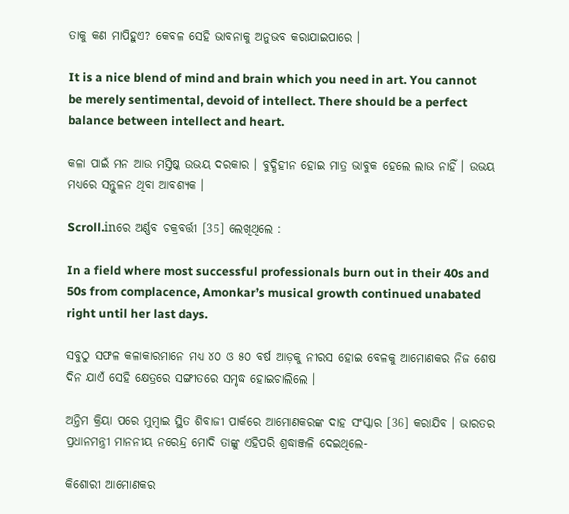ତାକୁ କଣ ମାପିହୁଏ? କେବଳ ସେହି ଭାବନାକୁ ଅନୁଭବ କରାଯାଇପାରେ ।

It is a nice blend of mind and brain which you need in art. You cannot be merely sentimental, devoid of intellect. There should be a perfect balance between intellect and heart.

କଳା ପାଇଁ ମନ ଆଉ ମସ୍ତିଷ୍କ ଉଭୟ ଦରକାର । ବୁଦ୍ଧିହୀନ ହୋଇ ମାତ୍ର ଭାବୁକ ହେଲେ ଲାଭ ନାହିଁ । ଉଭୟ ମଧ୍ୟରେ ସନ୍ତୁଳନ ଥିବା ଆବଶ୍ୟକ ।

Scroll.inରେ ଅର୍ଣ୍ଣବ ଚକ୍ରବର୍ତ୍ତୀ [35] ଲେଖିଥିଲେ :

In a field where most successful professionals burn out in their 40s and 50s from complacence, Amonkar’s musical growth continued unabated right until her last days.

ସବୁଠୁ ସଫଳ କଳାକାରମାନେ ମଧ୍ୟ ୪୦ ଓ ୫୦ ବର୍ଷ ଆଡ଼କୁ ନୀରସ ହୋଇ ବେଳକୁ ଆମୋଣକର ନିଜ ଶେଷ ଦିନ ଯାଏଁ ସେହି କ୍ଷେତ୍ରରେ ସଙ୍ଗୀତରେ ସମୃଦ୍ଧ ହୋଇଚାଲିଲେ ।

ଅନ୍ତିମ କ୍ରିୟା ପରେ ମୁମ୍ବାଇ ସ୍ଥିତ ଶିବାଜୀ ପାର୍କରେ ଆମୋଣକରଙ୍କ ଦାହ ସଂସ୍କାର [36] କରାଯିବ । ଭାରତର ପ୍ରଧାନମନ୍ତ୍ରୀ ମାନନୀୟ ନରେନ୍ଦ୍ର ମୋଦି ତାଙ୍କୁ ଏହିପରି ଶ୍ରଦ୍ଧାଞ୍ଜଳି ଦେଇଥିଲେ-

କିଶୋରୀ ଆମୋଣକର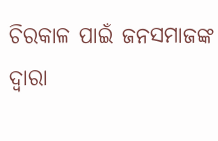ଚିରକାଳ ପାଇଁ ଜନସମାଜଙ୍କ ଦ୍ୱାରା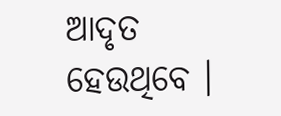ଆଦୃତ ହେଉଥିବେ ।